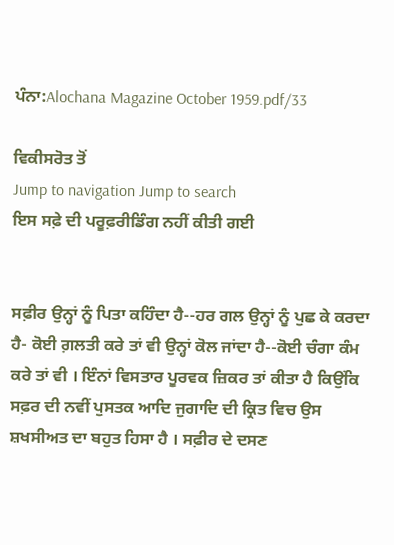ਪੰਨਾ:Alochana Magazine October 1959.pdf/33

ਵਿਕੀਸਰੋਤ ਤੋਂ
Jump to navigation Jump to search
ਇਸ ਸਫ਼ੇ ਦੀ ਪਰੂਫ਼ਰੀਡਿੰਗ ਨਹੀਂ ਕੀਤੀ ਗਈ


ਸਫ਼ੀਰ ਉਨ੍ਹਾਂ ਨੂੰ ਪਿਤਾ ਕਹਿੰਦਾ ਹੈ--ਹਰ ਗਲ ਉਨ੍ਹਾਂ ਨੂੰ ਪੁਛ ਕੇ ਕਰਦਾ ਹੈ- ਕੋਈ ਗ਼ਲਤੀ ਕਰੇ ਤਾਂ ਵੀ ਉਨ੍ਹਾਂ ਕੋਲ ਜਾਂਦਾ ਹੈ--ਕੋਈ ਚੰਗਾ ਕੰਮ ਕਰੇ ਤਾਂ ਵੀ । ਇੰਨਾਂ ਵਿਸਤਾਰ ਪੂਰਵਕ ਜ਼ਿਕਰ ਤਾਂ ਕੀਤਾ ਹੈ ਕਿਉਂਕਿ ਸਫ਼ਰ ਦੀ ਨਵੀਂ ਪੁਸਤਕ ਆਦਿ ਜੁਗਾਦਿ ਦੀ ਕ੍ਰਿਤ ਵਿਚ ਉਸ ਸ਼ਖਸੀਅਤ ਦਾ ਬਹੁਤ ਹਿਸਾ ਹੈ । ਸਫ਼ੀਰ ਦੇ ਦਸਣ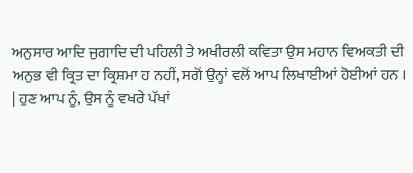ਅਨੁਸਾਰ ਆਦਿ ਜੁਗਾਦਿ ਦੀ ਪਹਿਲੀ ਤੇ ਅਖੀਰਲੀ ਕਵਿਤਾ ਉਸ ਮਹਾਨ ਵਿਅਕਤੀ ਦੀ ਅਨੁਭ ਵੀ ਕ੍ਰਿਤ ਦਾ ਕ੍ਰਿਸ਼ਮਾ ਹ ਨਹੀਂ, ਸਗੋਂ ਉਨ੍ਹਾਂ ਵਲੋਂ ਆਪ ਲਿਖਾਈਆਂ ਹੋਈਆਂ ਹਨ । | ਹੁਣ ਆਪ ਨੂੰ, ਉਸ ਨੂੰ ਵਖਰੇ ਪੱਖਾਂ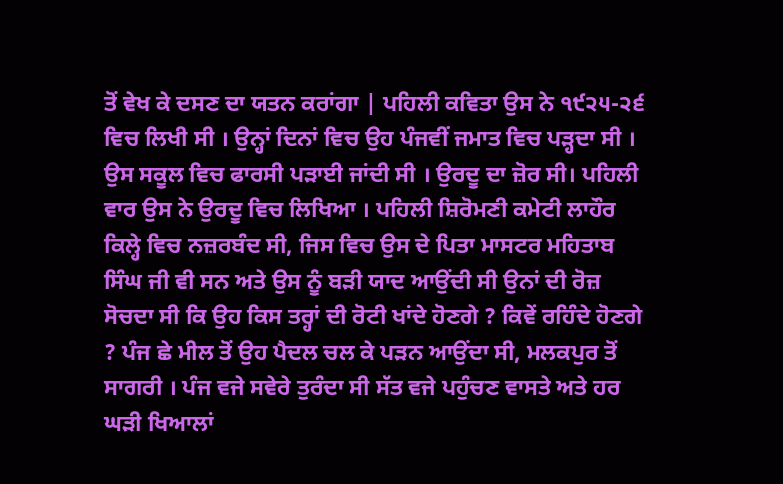ਤੋਂ ਵੇਖ ਕੇ ਦਸਣ ਦਾ ਯਤਨ ਕਰਾਂਗਾ | ਪਹਿਲੀ ਕਵਿਤਾ ਉਸ ਨੇ ੧੯੨੫-੨੬ ਵਿਚ ਲਿਖੀ ਸੀ । ਉਨ੍ਹਾਂ ਦਿਨਾਂ ਵਿਚ ਉਹ ਪੰਜਵੀਂ ਜਮਾਤ ਵਿਚ ਪੜ੍ਹਦਾ ਸੀ । ਉਸ ਸਕੂਲ ਵਿਚ ਫਾਰਸੀ ਪੜਾਈ ਜਾਂਦੀ ਸੀ । ਉਰਦੂ ਦਾ ਜ਼ੋਰ ਸੀ। ਪਹਿਲੀ ਵਾਰ ਉਸ ਨੇ ਉਰਦੂ ਵਿਚ ਲਿਖਿਆ । ਪਹਿਲੀ ਸ਼ਿਰੋਮਣੀ ਕਮੇਟੀ ਲਾਹੌਰ ਕਿਲ੍ਹੇ ਵਿਚ ਨਜ਼ਰਬੰਦ ਸੀ, ਜਿਸ ਵਿਚ ਉਸ ਦੇ ਪਿਤਾ ਮਾਸਟਰ ਮਹਿਤਾਬ ਸਿੰਘ ਜੀ ਵੀ ਸਨ ਅਤੇ ਉਸ ਨੂੰ ਬੜੀ ਯਾਦ ਆਉਂਦੀ ਸੀ ਉਨਾਂ ਦੀ ਰੋਜ਼ ਸੋਚਦਾ ਸੀ ਕਿ ਉਹ ਕਿਸ ਤਰ੍ਹਾਂ ਦੀ ਰੋਟੀ ਖਾਂਦੇ ਹੋਣਗੇ ? ਕਿਵੇਂ ਰਹਿੰਦੇ ਹੋਣਗੇ ? ਪੰਜ ਛੇ ਮੀਲ ਤੋਂ ਉਹ ਪੈਦਲ ਚਲ ਕੇ ਪੜਨ ਆਉਂਦਾ ਸੀ, ਮਲਕਪੁਰ ਤੋਂ ਸਾਗਰੀ । ਪੰਜ ਵਜੇ ਸਵੇਰੇ ਤੁਰੰਦਾ ਸੀ ਸੱਤ ਵਜੇ ਪਹੁੰਚਣ ਵਾਸਤੇ ਅਤੇ ਹਰ ਘੜੀ ਖਿਆਲਾਂ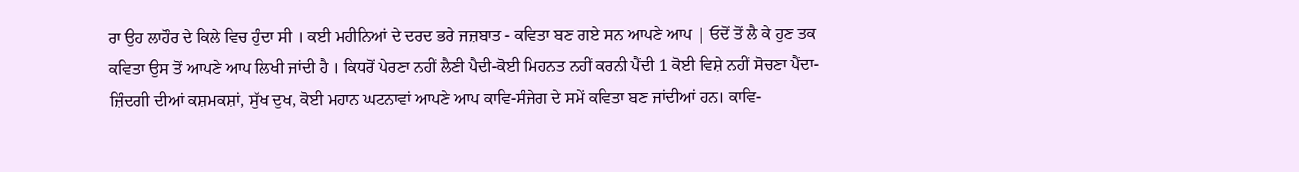ਰਾ ਉਹ ਲਾਹੌਰ ਦੇ ਕਿਲੇ ਵਿਚ ਹੁੰਦਾ ਸੀ । ਕਈ ਮਹੀਨਿਆਂ ਦੇ ਦਰਦ ਭਰੇ ਜਜ਼ਬਾਤ - ਕਵਿਤਾ ਬਣ ਗਏ ਸਨ ਆਪਣੇ ਆਪ | ਓਦੋਂ ਤੋਂ ਲੈ ਕੇ ਹੁਣ ਤਕ ਕਵਿਤਾ ਉਸ ਤੋਂ ਆਪਣੇ ਆਪ ਲਿਖੀ ਜਾਂਦੀ ਹੈ । ਕਿਧਰੋਂ ਪੇਰਣਾ ਨਹੀਂ ਲੈਣੀ ਪੈਦੀ-ਕੋਈ ਮਿਹਨਤ ਨਹੀਂ ਕਰਨੀ ਪੈਂਦੀ 1 ਕੋਈ ਵਿਸ਼ੇ ਨਹੀਂ ਸੋਚਣਾ ਪੈਂਦਾ-ਜ਼ਿੰਦਗੀ ਦੀਆਂ ਕਸ਼ਮਕਸ਼ਾਂ, ਸੁੱਖ ਦੁਖ, ਕੋਈ ਮਹਾਨ ਘਟਨਾਵਾਂ ਆਪਣੇ ਆਪ ਕਾਵਿ-ਸੰਜੇਗ ਦੇ ਸਮੇਂ ਕਵਿਤਾ ਬਣ ਜਾਂਦੀਆਂ ਹਨ। ਕਾਵਿ-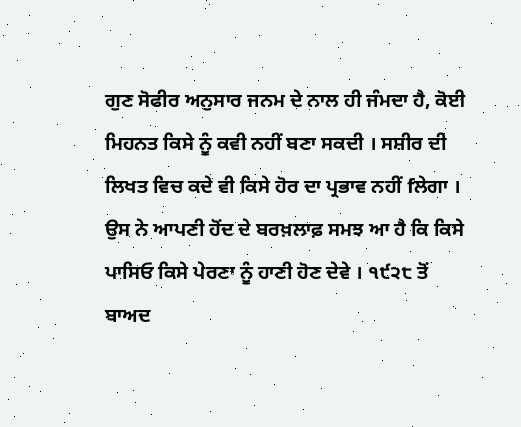ਗੁਣ ਸੋਫੀਰ ਅਨੁਸਾਰ ਜਨਮ ਦੇ ਨਾਲ ਹੀ ਜੰਮਦਾ ਹੈ, ਕੋਈ ਮਿਹਨਤ ਕਿਸੇ ਨੂੰ ਕਵੀ ਨਹੀਂ ਬਣਾ ਸਕਦੀ । ਸਸ਼ੀਰ ਦੀ ਲਿਖਤ ਵਿਚ ਕਦੇ ਵੀ ਕਿਸੇ ਹੋਰ ਦਾ ਪ੍ਰਭਾਵ ਨਹੀਂ fਲੇਗਾ । ਉਸ ਨੇ ਆਪਣੀ ਹੋਂਦ ਦੇ ਬਰਖ਼ਲਾਫ਼ ਸਮਝ ਆ ਹੈ ਕਿ ਕਿਸੇ ਪਾਸਿਓ ਕਿਸੇ ਪੇਰਣਾ ਨੂੰ ਹਾਣੀ ਹੋਣ ਦੇਵੇ । ੧੯੨੮ ਤੋਂ ਬਾਅਦ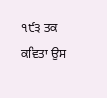੧੯੩ ਤਕ ਕਵਿਤਾ ਉਸ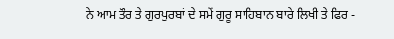ਨੇ ਆਮ ਤੌਰ ਤੇ ਗੁਰਪੁਰਬਾਂ ਦੇ ਸਮੇਂ ਗੁਰੂ ਸਾਹਿਬਾਨ ਬਾਰੇ ਲਿਖੀ ਤੇ ਫਿਰ -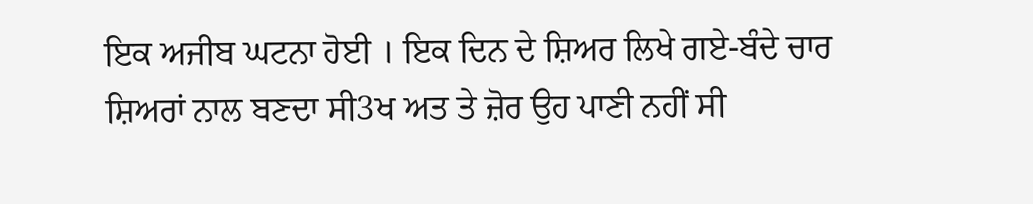ਇਕ ਅਜੀਬ ਘਟਨਾ ਹੋਈ । ਇਕ ਦਿਨ ਦੇ ਸ਼ਿਅਰ ਲਿਖੇ ਗਏ-ਬੰਦੇ ਚਾਰ ਸ਼ਿਅਰਾਂ ਨਾਲ ਬਣਦਾ ਸੀ3ਖ ਅਤ ਤੇ ਜ਼ੋਰ ਉਹ ਪਾਣੀ ਨਹੀਂ ਸੀ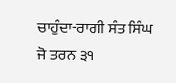ਚਾਹੁੰਦਾ-ਰਾਗੀ ਸੰਤ ਸਿੰਘ ਜੋ ਤਰਨ ੩੧